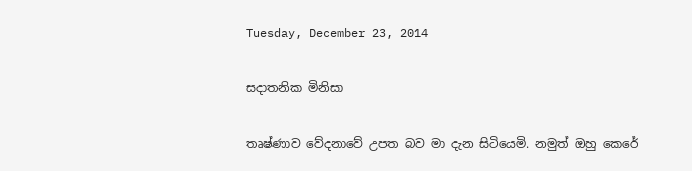Tuesday, December 23, 2014

සදාතනික මිනිසා

තෘෂ්ණාව වේදනාවේ උපත බව මා දැන සිටියෙමි. නමුත් ඔහු කෙරේ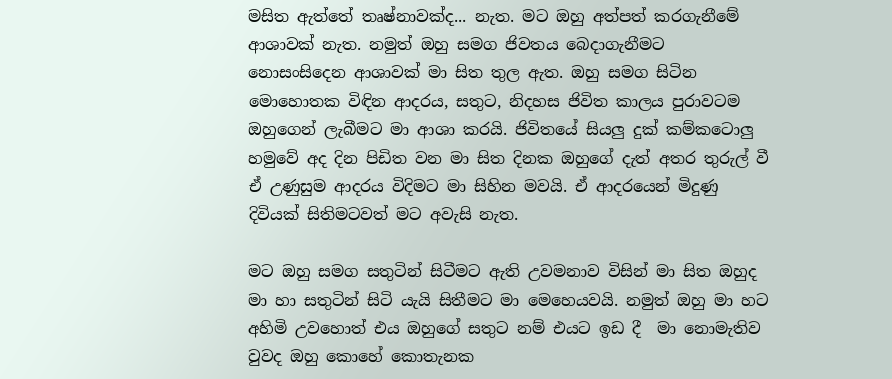මසිත ඇත්තේ තෘෂ්නාවක්ද... නැත. මට ඔහු අත්පත් කරගැනීමේ ආශාවක් නැත. නමුත් ඔහු සමග ජිවතය බෙදාගැනීමට නොසංසිදෙන ආශාවක් මා සිත තුල ඇත. ඔහු සමග සිටින මොහොතක විඳින ආදරය, සතුට, නිදහස ජිවිත කාලය පුරාවටම ඔහුගෙන් ලැබීමට මා ආශා කරයි. ජිවිතයේ සියලු දුක් කම්කටොලු හමුවේ අද දින පිඩිත වන මා සිත දිනක ඔහුගේ දැත් අතර තුරුල් වී ඒ උණුසුම ආදරය විදිමට මා සිහින මවයි. ඒ ආදරයෙන් මිදුණු දිවියක් සිතිමටවත් මට අවැසි නැත.

මට ඔහු සමග සතුටින් සිටීමට ඇති උවමනාව විසින් මා සිත ඔහුද මා හා සතුටින් සිටි යැයි සිතීමට මා මෙහෙයවයි. නමුත් ඔහු මා හට අහිමි උවහොත් එය ඔහුගේ සතුට නම් එයට ඉඩ දී  මා නොමැතිව වුවද ඔහු කොහේ කොතැනක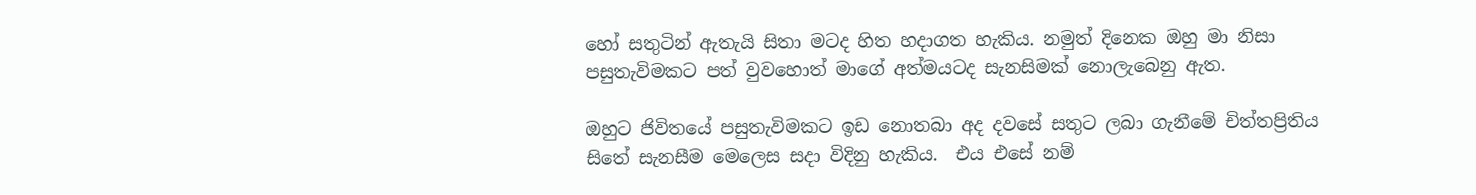හෝ සතුටින් ඇතැයි සිතා මටද හිත හදාගත හැකිය. නමුත් දිනෙක ඔහු මා නිසා පසුතැවිමකට පත් වුවහොත් මාගේ අත්මයටද සැනසිමක් නොලැබෙනු ඇත.

ඔහුට ජිවිතයේ පසුතැවිමකට ඉඩ නොතබා අද දවසේ සතුට ලබා ගැනීමේ චිත්තප්‍රිතිය සිතේ සැනසීම මෙලෙස සදා විදිනු හැකිය.  එය එසේ නම්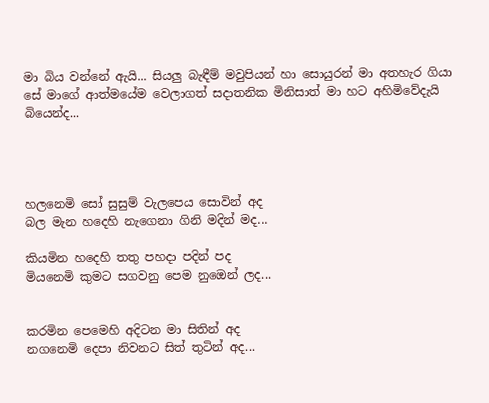මා බිය වන්නේ ඇයි... සියලු බැඳීම් මවුපියන් හා සොයුරන් මා අතහැර ගියා සේ මාගේ ආත්මයේම වෙලාගත් සදාතනික මිනිසාත් මා හට අහිමිවේදැයි බියෙන්ද...




හලනෙමි සෝ සුසුම් වැලපෙය සොවින් අද
බල මැන හදෙහි නැගෙනා ගිනි මදින් මද...

කියමින හදෙහි තතු පහදා පදින් පද
මියනෙමි කුමට සගවනු පෙම නුඔෙන් ලද...


කරමින පෙමෙහි අදිටන මා සිතින් අද
නගනෙමි දෙපා නිවනට සිත් තුටින් අද...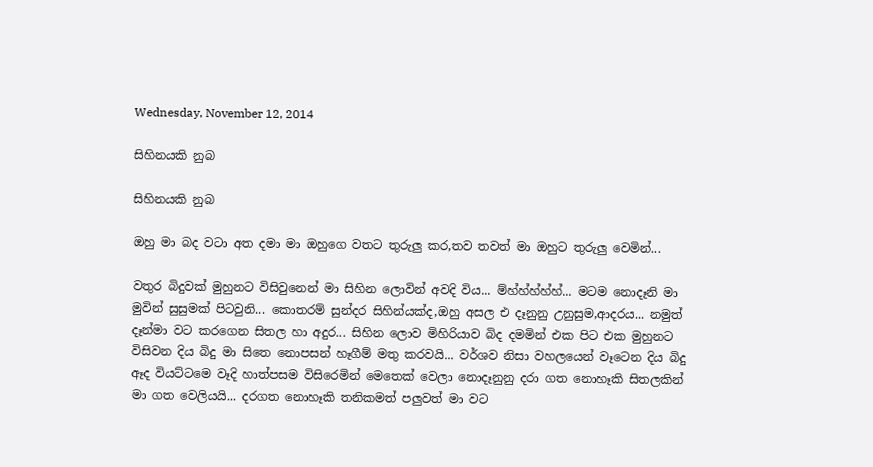Wednesday, November 12, 2014

සිහිනයකි නුබ

සිහිනයකි නුබ

ඔහු මා බද වටා අත දමා මා ඔහුගෙ වතට තුරුලු කර,තව තවත් මා ඔහුට තුරුලු වෙමින්...

වතුර බිදුවක් මුහුනට විසිවුනෙන් මා සිහින ලොවින් අවදි විය... ම්හ්හ්හ්හ්හ්... මටම නොදෑනි මා මුවින් සුසුමක් පිටවුනි... කොතරම් සුන්දර සිහින්යක්ද,ඔහු අසල එ දෑනුනු උනුසුම,ආදරය... නමුත් දෑන්මා වට කරගෙන සිතල හා අදුර... සිහින ලොව මිහිරියාව බිද දමමින් එක පිට එක මුහුනට විසිවන දිය බිදු මා සිතෙ නොපසන් හෑගීම් මතු කරවයි... වර්ශව නිසා වහලයෙන් වෑටෙන දිය බිදු ඈද වියට්ටමෙ වෑදි හාත්පසම විසිරෙමින් මෙතෙක් වෙලා නොදෑනුනු දරා ගත නොහෑකි සිතලකින් මා ගත වෙලියයි... දරගත නොහෑකි තනිකමත් පලුවත් මා වට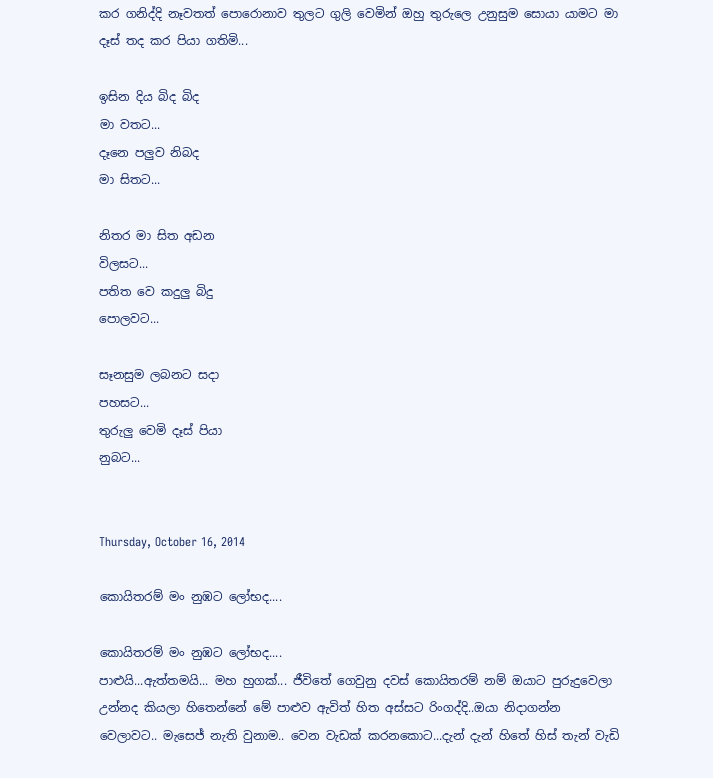කර ගනිද්දි නෑවතත් පොරොනාව තුලට ගුලි වෙමින් ඔහු තුරුලෙ උනුසුම සොයා යාමට මා දෑස් තද කර පියා ගතිමි...

ඉසින දිය බිද බිද
මා වතට...
දෑනෙ පලුව නිබද
මා සිතට...

නිතර මා සිත අඩන
විලසට...
පතිත වෙ කදුලු බිදු
පොලවට...

සෑනසුම ලබනට සදා
පහසට...
තුරුලු වෙමි දෑස් පියා
නුබට...


Thursday, October 16, 2014

කොයිතරම් මං නුඹට ලෝභද....

කොයිතරම් මං නුඹට ලෝභද....
පාළුයි...ඇත්තමයි... මහ හුගක්... ජීවිතේ ගෙවුනු දවස් කොයිතරම් නම් ඔයාට පුරුදුවෙලා උන්නද කියලා හිතෙන්නේ මේ පාළුව ඇවිත් හිත අස්සට රිංගද්දි..ඔයා නිදාගන්න වෙලාවට.. මැසෙජ් නැති වුනාම.. වෙන වැඩක් කරනකොට...දැන් දැන් හිතේ හිස් තැන් වැඩි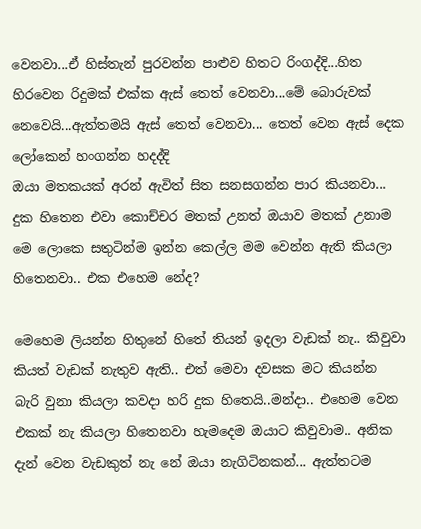වෙනවා...ඒ හිස්තැන් පුරවන්න පාළුව හිතට රිංගද්දි...හිත හිරවෙන රිදුමක් එක්ක ඇස් තෙත් වෙනවා...මේ බොරුවක් නෙවෙයි...ඇත්තමයි ඇස් තෙත් වෙනවා... තෙත් වෙන ඇස් දෙක ලෝකෙන් හංගන්න හදද්දි
ඔයා මතකයක් අරන් ඇවිත් සිත සනසගන්න පාර කියනවා... දුක හිතෙන එවා කොච්චර මතක් උනත් ඔයාව මතක් උනාම මෙ ලොකෙ සතුටින්ම ඉන්න කෙල්ල මම වෙන්න ඇති කියලා හිතෙනවා.. එක එහෙම නේද?

මෙහෙම ලියන්න හිතුනේ හිතේ තියන් ඉදලා වැඩක් නැ.. කිවුවා කියත් වැඩක් නැතුව ඇති.. එත් මෙවා දවසක මට කියන්න බැරි වුනා කියලා කවදා හරි දුක හිතෙයි..මන්දා.. එහෙම වෙන එකක් නැ කියලා හිතෙනවා හැමදෙම ඔයාට කිවුවාම.. අනික දැන් වෙන වැඩකුත් නැ නේ ඔයා නැගිටිනකන්... ඇත්තටම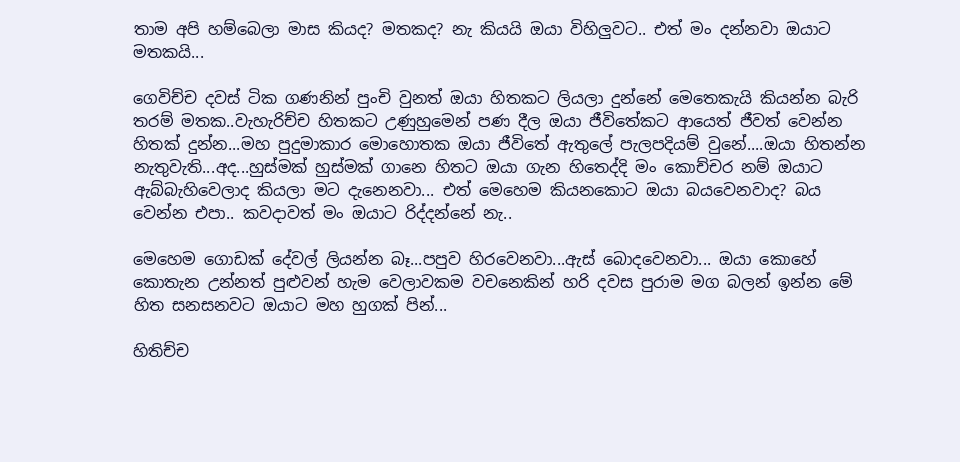තාම අපි හම්බෙලා මාස කියද? මතකද? නැ කියයි ඔයා විහිලුවට.. එත් මං දන්නවා ඔයාට මතකයි...

ගෙවිච්ච දවස් ටික ගණනින් පුංචි වුනත් ඔයා හිතකට ලියලා දුන්නේ මෙතෙකැයි කියන්න බැරි තරම් මතක..වැහැරිච්ච හිතකට උණුහුමෙන් පණ දීල ඔයා ජීවිතේකට ආයෙත් ජීවත් වෙන්න හිතක් දුන්න...මහ පුදුමාකාර මොහොතක ඔයා ජීවිතේ ඇතුලේ පැලපදියම් වුනේ....ඔයා හිතන්න නැතුවැති...අද...හුස්මක් හුස්මක් ගානෙ හිතට ඔයා ගැන හිතෙද්දි මං කොච්චර නම් ඔයාට ඇබ්බැහිවෙලාද කියලා මට දැනෙනවා... එත් මෙහෙම කියනකොට ඔයා බයවෙනවාද? බය වෙන්න එපා.. කවදාවත් මං ඔයාට රිද්දන්නේ නැ..

මෙහෙම ගොඩක් දේවල් ලියන්න බෑ...පපුව හිරවෙනවා...ඇස් බොදවෙනවා... ඔයා කොහේ කොතැන උන්නත් පුළුවන් හැම වෙලාවකම වචනෙකින් හරි දවස පුරාම මග බලන් ඉන්න මේ හිත සනසනවට ඔයාට මහ හුගක් පින්...

හිතිච්ච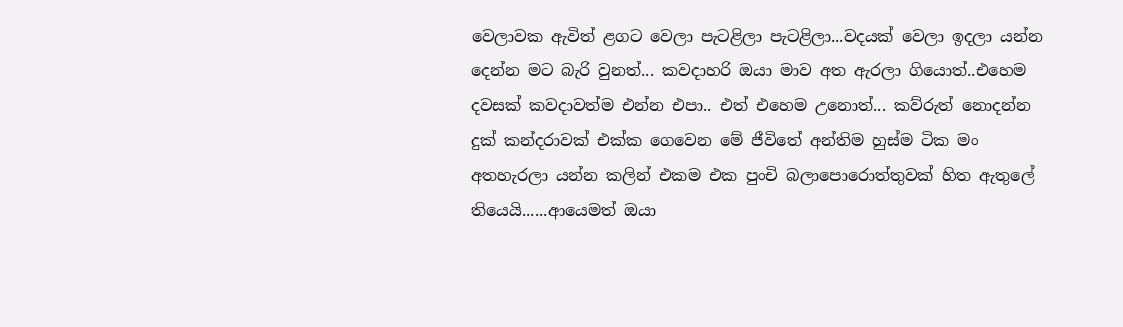වෙලාවක ඇවිත් ළගට වෙලා පැටළිලා පැටළිලා...වදයක් වෙලා ඉදලා යන්න දෙන්න මට බැරි වුනත්... කවදාහරි ඔයා මාව අත ඇරලා ගියොත්..එහෙම දවසක් කවදාවත්ම එන්න එපා.. එත් එහෙම උනොත්... කව්රුත් නොදන්න දුක් කන්දරාවක් එක්ක ගෙවෙන මේ ජීවිතේ අන්තිම හුස්ම ටික මං අතහැරලා යන්න කලින් එකම එක පුංචි බලාපොරොත්තුවක් හිත ඇතුලේ තියෙයි......ආයෙමත් ඔයා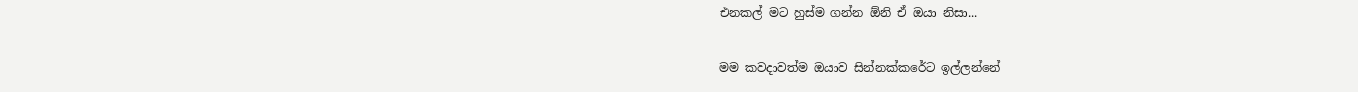එනකල් මට හුස්ම ගන්න ඕනි ඒ ඔයා නිසා...

මම කවදාවත්ම ඔයාව සින්නක්කරේට ඉල්ලන්නේ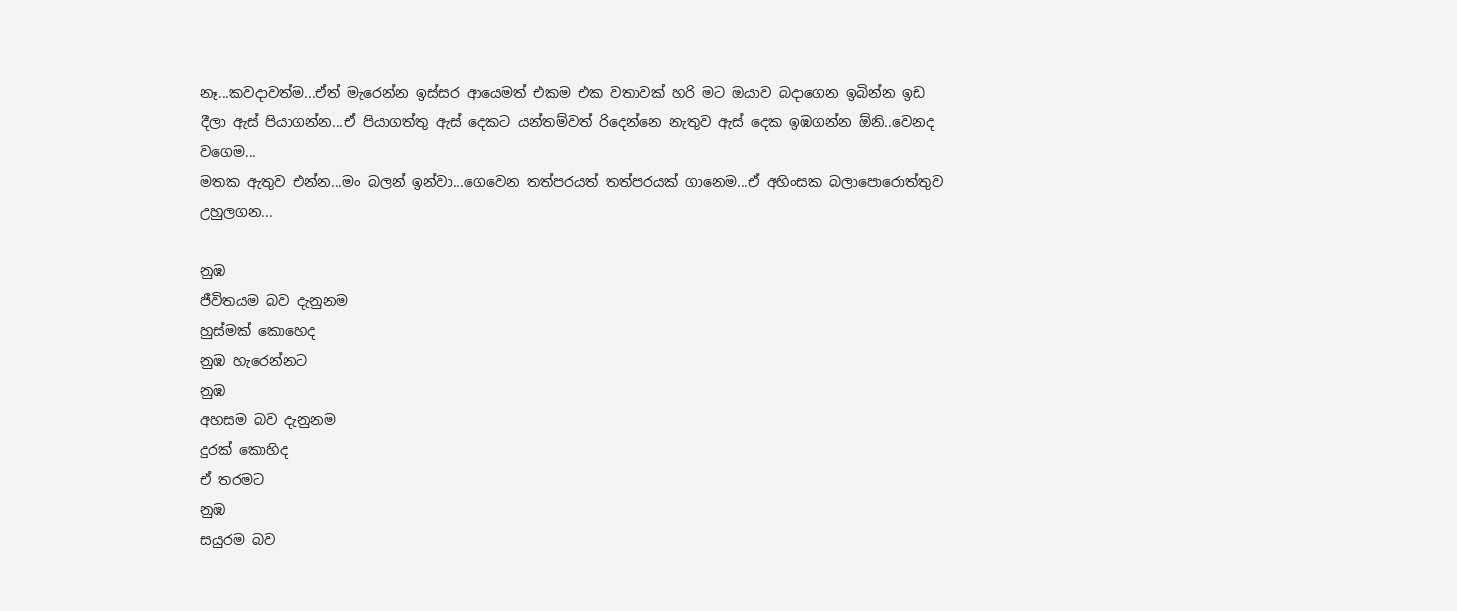නෑ...කවදාවත්ම...ඒත් මැරෙන්න ඉස්සර ආයෙමත් එකම එක වතාවක් හරි මට ඔයාව බදාගෙන ඉබින්න ඉඩ දීලා ඇස් පියාගන්න...ඒ පියාගත්තු ඇස් දෙකට යන්තම්වත් රිදෙන්නෙ නැතුව ඇස් දෙක ඉඹගන්න ඕනි..වෙනද වගෙම...
මතක ඇතුව එන්න...මං බලන් ඉන්වා...ගෙවෙන තත්පරයත් තත්පරයක් ගානෙම...ඒ අහිංසක බලාපොරොත්තුව උහුලගන...

නුඹ
ජීවිතයම බව දැනුනම
හුස්මක් කොහෙද
නුඹ හැරෙන්නට
නුඹ
අහසම බව දැනුනම
දුරක් කොහිද
ඒ තරමට
නුඹ
සයුරම බව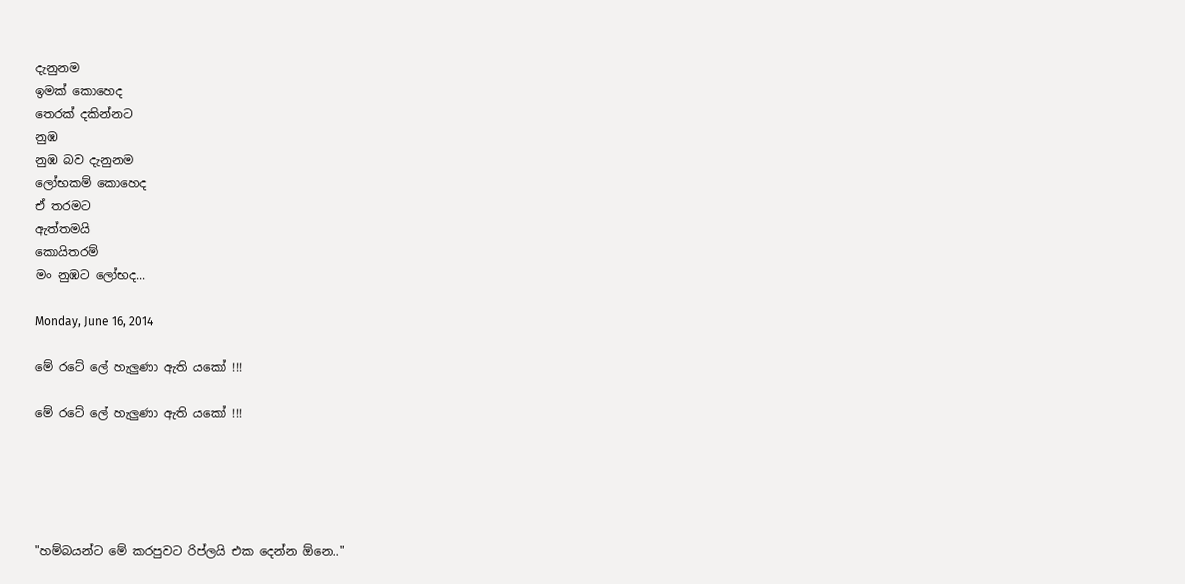දැනුනම
ඉමක් කොහෙද
තෙරක් දකින්නට
නුඹ
නුඹ බව දැනුනම
ලෝභකම් කොහෙද
ඒ තරමට
ඇත්තමයි
කොයිතරම්
මං නුඹට ලෝභද...

Monday, June 16, 2014

මේ රටේ ලේ හැලුණා ඇති යකෝ !!!

මේ රටේ ලේ හැලුණා ඇති යකෝ !!!





"හම්බයන්ට මේ කරපුවට රිප්ලයි එක දෙන්න ඕනෙ.."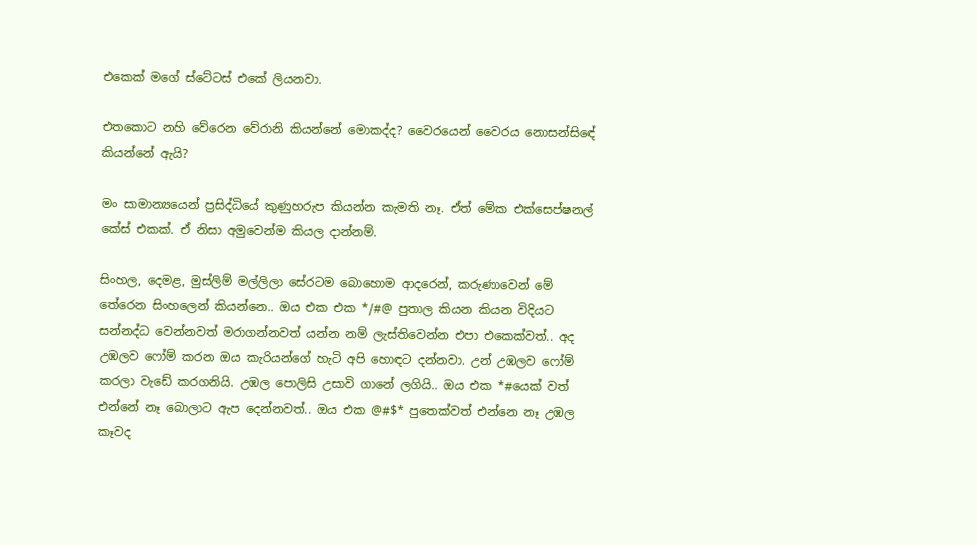එකෙක් මගේ ස්ටේටස් එකේ ලියනවා.

එතකොට නහි වේරෙන වේරානි කියන්නේ මොකද්ද? වෛරයෙන් වෛරය නොසන්සිඳේ කියන්නේ ඇයි?

මං සාමාන්‍යයෙන් ප්‍රසිද්ධියේ කුණුහරුප කියන්න කැමති නෑ. ඒත් මේක එක්සෙප්ෂනල් කේස් එකක්. ඒ නිසා අමුවෙන්ම කියල දාන්නම්.

සිංහල, දෙමළ, මුස්ලිම් මල්ලිලා සේරටම බොහොම ආදරෙන්, කරුණාවෙන් මේ තේරෙන සිංහලෙන් කියන්නෙ.. ඔය එක එක */#@ පුතාල කියන කියන විදියට සන්නද්ධ වෙන්නවත් මරාගන්නවත් යන්න නම් ලැස්තිවෙන්න එපා එකෙක්වත්.. අද උඹලව ෆෝම් කරන ඔය කැරියන්ගේ හැටි අපි හොඳට දන්නවා. උන් උඹලව ෆෝම් කරලා වැඩේ කරගනියි. උඹල පොලිසි උසාවි ගානේ ලගියි.. ඔය එක *#යෙක් වත් එන්නේ නෑ බොලාට ඇප දෙන්නවත්.. ඔය එක @#$* පුතෙක්වත් එන්නෙ නෑ උඹල කෑවද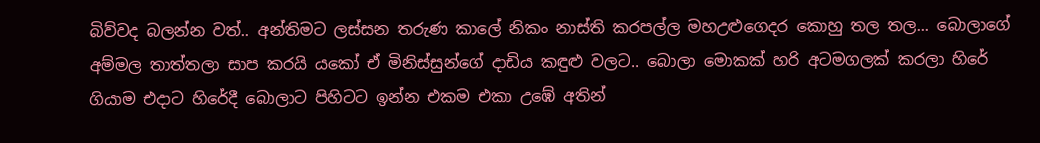බිව්වද බලන්න වත්.. අන්තිමට ලස්සන තරුණ කාලේ නිකං නාස්ති කරපල්ල මහඋළුගෙදර කොහු තල තල... බොලාගේ අම්මල තාත්තලා සාප කරයි යකෝ ඒ මිනිස්සුන්ගේ දාඩිය කඳුළු වලට.. බොලා මොකක් හරි අටමගලක් කරලා හිරේ ගියාම එදාට හිරේදී බොලාට පිහිටට ඉන්න එකම එකා උඹේ අතින්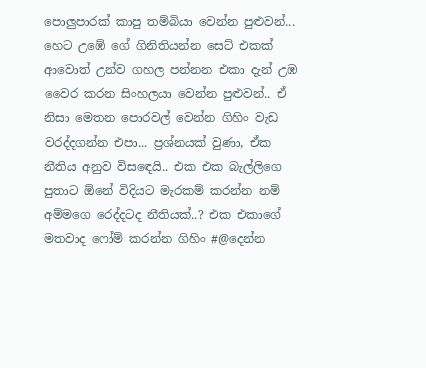පොලුපාරක් කාපු තම්බියා වෙන්න පුළුවන්... හෙට උඹේ ගේ ගිනිතියන්න සෙට් එකක් ආවොත් උන්ව ගහල පන්නන එකා දැන් උඹ වෛර කරන සිංහලයා වෙන්න පුළුවන්.. ඒ නිසා මෙතන පොරවල් වෙන්න ගිහිං වැඩ වරද්දගන්න එපා... ප්‍රශ්නයක් වුණා, ඒක නීතිය අනුව විසඳෙයි.. එක එක බැල්ලිගෙ පුතාට ඕනේ විදියට මැරකම් කරන්න නම් අම්මගෙ රෙද්දටද නීතියක්..? එක එකාගේ මතවාද ෆෝම් කරන්න ගිහිං #@දෙන්න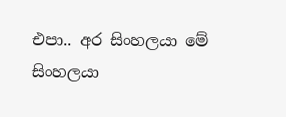එපා.. අර සිංහලයා මේ සිංහලයා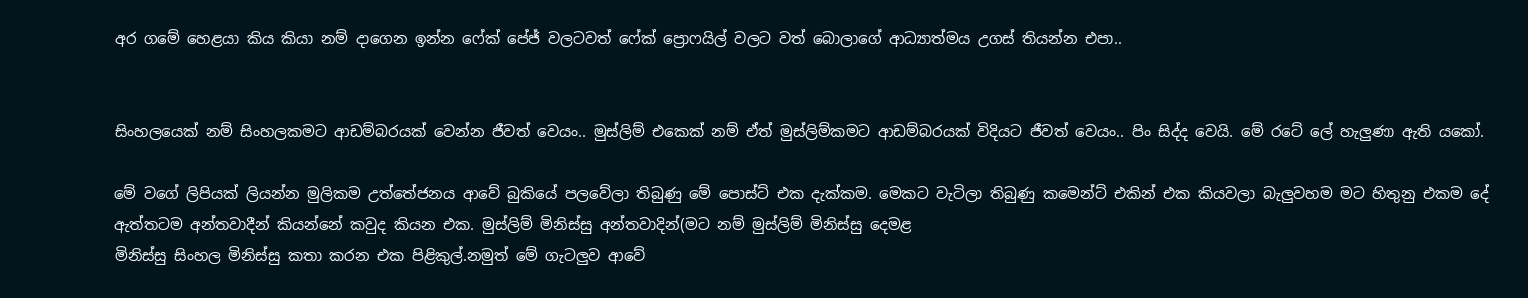අර ගමේ හෙළයා කිය කියා නම් දාගෙන ඉන්න ෆේක් පේජ් වලටවත් ෆේක් ප්‍රොෆයිල් වලට වත් බොලාගේ ආධ්‍යාත්මය උගස් තියන්න එපා..


සිංහලයෙක් නම් සිංහලකමට ආඩම්බරයක් වෙන්න ජීවත් වෙයං.. මුස්ලිම් එකෙක් නම් ඒත් මුස්ලිම්කමට ආඩම්බරයක් විදියට ජීවත් වෙයං.. පිං සිද්ද වෙයි. මේ රටේ ලේ හැලුණා ඇති යකෝ.

මේ වගේ ලිපියක් ලියන්න මුලිකම උත්තේජනය ආවේ බුකියේ පලවේලා තිබුණු මේ පොස්ට් එක දැක්කම. මෙකට වැටිලා තිබුණු කමෙන්ට් එකින් එක කියවලා බැලුවහම මට හිතුනු එකම දේ ඇත්තටම අන්තවාදීන් කියන්නේ කවුද කියන එක. මුස්‌ලිම් මිනිස්සු අන්තවාදින්(මට නම් මුස්ලිම් මිනිස්සු දෙමළ
මිනිස්සු සිංහල මිනිස්සු කතා කරන එක පිළිකුල්.නමුත් මේ ගැටලුව ආවේ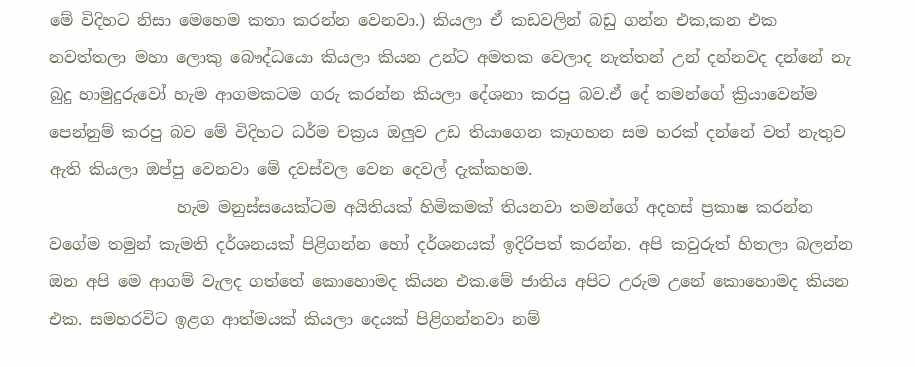මේ විදිහට නිසා මෙහෙම කතා කරන්න වෙනවා.) කියලා ඒ කඩවලින් බඩු ගන්න එක,කන එක නවත්තලා මහා ලොකු බෞද්ධයො කියලා කියන උන්ට අමතක වෙලාද නැත්තන් උන් දන්නවද දන්නේ නැ බුදු හාමුදුරුවෝ හැම ආගමකටම ගරු කරන්න කියලා දේශනා කරපු බව.ඒ දේ තමන්ගේ ක්‍රියාවෙන්ම පෙන්නුම් කරපු බව මේ විදිහට ධර්ම චක්‍රය ඔලුව උඩ තියාගෙන කෑගහන සම හරක් දන්නේ වත් නැතුව ඇති කියලා ඔප්පු වෙනවා මේ දවස්වල වෙන දෙවල් දැක්කහම.
                හැම මනුස්සයෙක්ටම අයිතියක් හිමිකමක් තියනවා තමන්ගේ අදහස් ප්‍රකාෂ කරන්න වගේම තමුන් කැමති දර්ශනයක් පිළිගන්න හෝ දර්ශනයක් ඉදිරිපත් කරන්න. අපි කවුරුත් හිතලා බලන්න ඔන අපි මෙ ආගම් වැලද ගත්තේ කොහොමද කියන එක.මේ ජාතිය අපිට උරුම උනේ කොහොමද කියන එක. සමහරවිට ඉළග ආත්මයක් කියලා දෙයක් පිළිගන්නවා නම්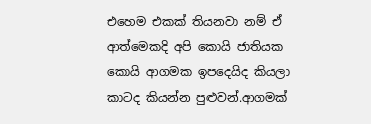එහෙම එකක් තියනවා නම් ඒ ආත්මෙකදි අපි කොයි ජාතියක කොයි ආගමක ඉපදෙයිද කියලා කාටද කියන්න පුළුවන්.ආගමක්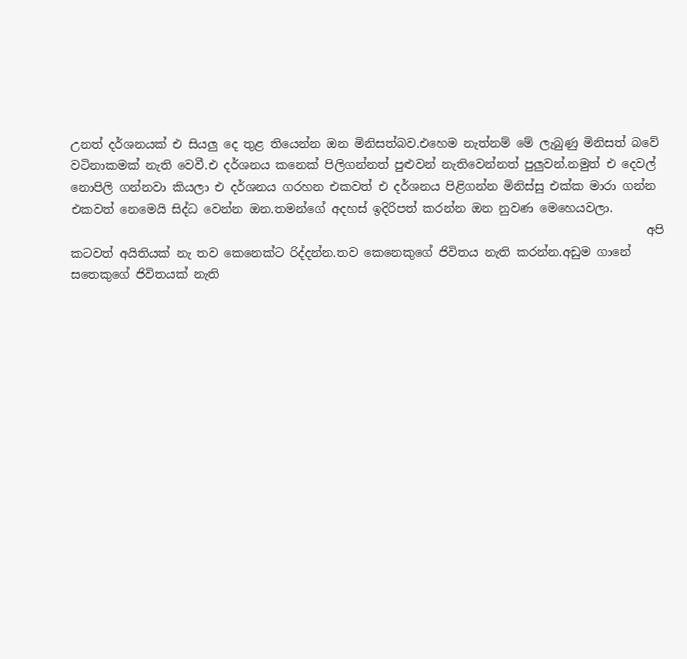උනත් දර්ශනයක් එ සියලු දෙ තුළ තියෙන්න ඔන මිනිසත්බව.එහෙම නැත්නම් මේ ලැබුණු මිනිසත් බවේ වටිනාකමක් නැති වෙවී.එ දර්ශනය ක‍නෙක් පිලිගන්නත් පුළුවන් නැතිවෙන්නත් පුලුවන්.නමුත් එ දෙවල් නොපිලි ගන්නවා කියලා එ දර්ශනය ගරහන එකවත් එ දර්ශනය පිළිගන්න මිනිස්සු එක්ක මාරා ගන්න එකවත් නෙමෙයි සිද්ධ වෙන්න ඔන.තමන්ගේ අදහස් ඉදිරිපත් කරන්න ඔන නුවණ මෙහෙයවලා.
                                                                                                අපි කටවත් අයිතියක් නැ තව කෙනෙක්ට රිද්දන්න.තව කෙනෙකුගේ ජිවිතය නැති කරන්න.අඩුම ගානේ සතෙකුගේ ජිවිතයක් නැති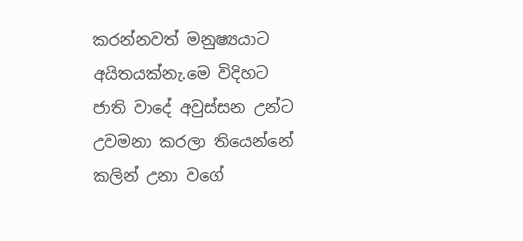කරන්නවත් මනුෂ්‍යයාට අයිතයක්නැ.මෙ විදිහට ජාති වාදේ අවුස්සන උන්ට උවමනා කරලා තියෙන්නේ කලින් උනා වගේ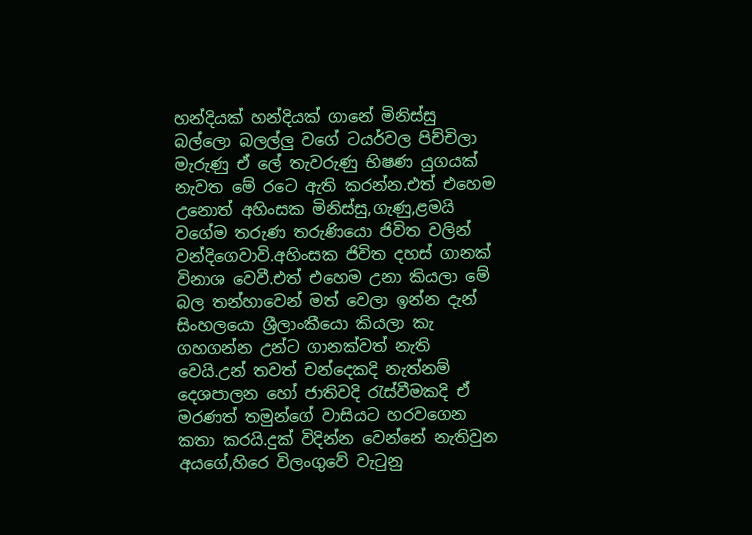හන්දියක් හන්දියක් ගානේ මිනිස්සු බල්ලො බලල්ලු වගේ ටයර්වල පිච්චිලා මැරුණු ඒ ලේ තැවරුණු භිෂණ යුගයක් නැවත මේ රටෙ ඇති කරන්න.එත් එහෙම උනොත් අහිංසක මිනිස්සු,ගැණු,ළමයි වගේම තරුණ තරුණියො ජිවිත වලින් වන්දිගෙවාවි.අහිංසක ජිවිත දහස් ගානක් විනාශ වෙවී.එත් එහෙම උනා කියලා මේ බල තන්හාවෙන් මත් වෙලා ඉන්න දැන් සිංහලයො ශ්‍රීලාංකීයො කියලා කැ ගහගන්න උන්ට ගානක්වත් නැති වෙයි.උන් තවත් චන්දෙකදි නැත්නම් දෙශපාලන හෝ ජාතිවදි රැස්වීමකදි ඒ මරණත් තමුන්ගේ වාසියට හරවගෙන කතා කරයි.දුක් විදින්න වෙන්නේ නැතිවුන අයගේ,හිරෙ විලංගුවේ වැටුනු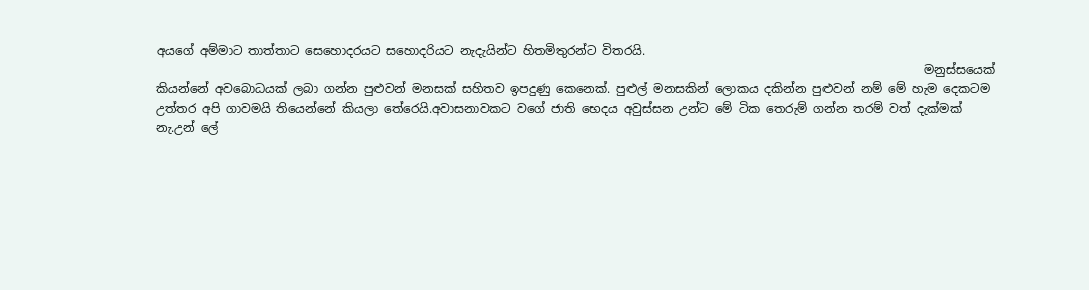අයගේ අම්මාට තාත්තාට සෙහොදරයට සහොදරියට නැදැයින්ට හිතමිතුරන්ට විතරයි.
                                                                                                                                මනුස්සයෙක් කියන්නේ අවබොධයක් ලබා ගන්න පුළුවන් මනසක් සහිතව ඉපදුණු කෙනෙක්. පුළුල් මනසකින් ලොකය දකින්න පුළුවන් නම් මේ හැම දෙකටම උත්තර අපි ගාවමයි තියෙන්නේ කියලා තේරෙයි.අවාසනාවකට වගේ ජාති භෙදය අවුස්සන උන්ට මේ ටික තෙරුම් ගන්න තරම් වත් දැක්මක් නැ.උන් ලේ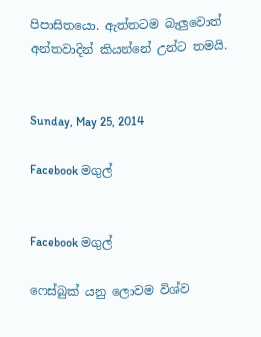පිපාසිතයො. ඇත්තටම බැලුවොත් අන්තවාදින් කියන්නේ උන්ට තමයි.


Sunday, May 25, 2014

Facebook මගුල්


Facebook මගුල්

ෆෙස්බුක් යනු ලොවම විශ්ව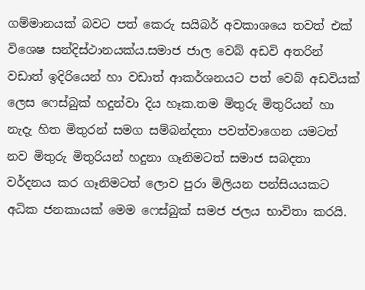ගම්මානයක් බවට පත් කෙරු සයිබර් අවකාශයෙ තවත් එක් විශෙෂ සන්දිස්ථානයක්ය.සමාජ ජාල වෙබ් අඩවි අතරින් වඩාත් ඉදිරියෙන් හා වඩාත් ආකර්ශනයට පත් වෙබ් අඩවියක් ලෙස ෆෙස්බුක් හදුන්වා දිය හෑක.තම මිතුරු මිතුරියන් හා නැදැ හිත මිතුරන් සමග සම්බන්දතා පවත්වාගෙන යමටත් නව මිතුරු මිතුරියන් හදුනා ගෑනිමටත් සමාජ සබදතා වර්දනය කර ගෑනිමටත් ලොව පුරා මිලියන පන්සියයකට අධික ජනකායක් මෙම ෆෙස්බුක් සමජ ජලය භාවිතා කරයි.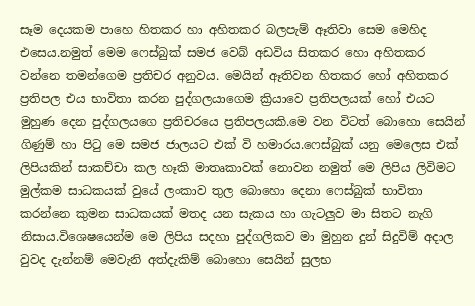සෑම දෙයකම පාහෙ හිතකර හා අහිතකර බලපැම් ඈතිවා සෙම මෙහිද එසෙය.නමුත් මෙම ෆෙස්බුක් සමජ වෙබ් අඩවිය සිතකර හො අහිතකර වන්නෙ තමන්ගෙම ප්‍රතිචර අනුවය. මෙයින් ඈතිවන හිතකර හෝ අහිතකර ප්‍රතිපල එය භාවිතා කරන පුද්ගලයාගෙම ක්‍රියාවෙ ප්‍රතිපලයක් හෝ එයට මුහුණ දෙන පුද්ගලයගෙ ප්‍රතිචරයෙ ප්‍රතිපලයකි.මෙ වන විටත් බොහො සෙයින් ගිණුම් හා පිටු මෙ සමජ ජාලයට එක් වි හමාරය.ෆෙස්බුක් යනු මෙලෙස එක් ලිපියකින් සාකච්චා කල හෑකි මාතෘකාවක් නොවන නමුත් මෙ ලිපිය ලිවිමට මුල්කම සාධකයක් වුයේ ලංකාව තුල බොහො දෙනා ෆෙස්බුක් භාවිතා කරන්නෙ කුමන සාධකයක් මතද යන සැකය හා ගැටලුව මා සිතට නැගි නිසාය.විශෙෂයෙන්ම මෙ ලිපිය සදහා පුද්ගලිකව මා මුහුන දුන් සිදුවිම් අදාල වුවද දැන්නම් මෙවැනි අත්දැකිම් බොහො සෙයින් සුලභ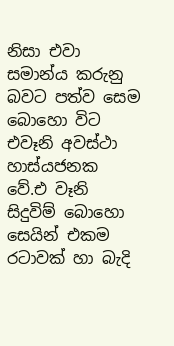නිසා එවා සමාන්ය කරුනු බවට පත්ව සෙම බොහො විට එවෑනි අවස්ථා හාස්යජනක වේ.එ වෑනි සිදුවිම් බොහො සෙයින් එකම රටාවක් හා බැදි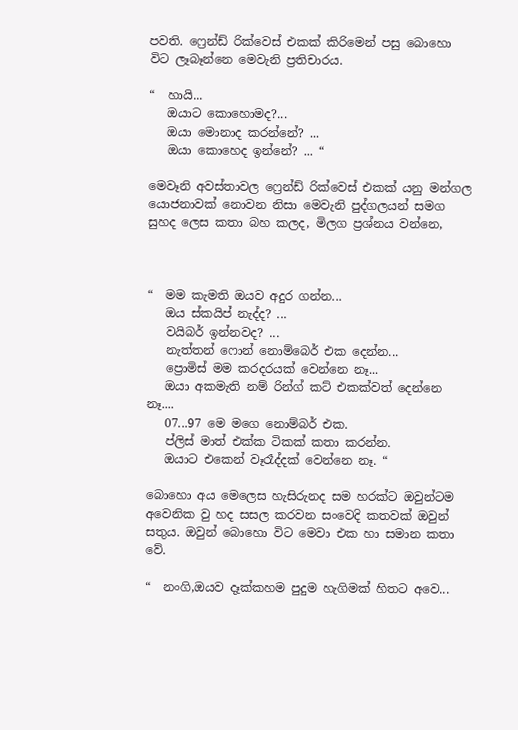පවති. ෆ්‍රෙන්ඩ් රික්වෙස් එකක් කිරිමෙන් පසු බොහො විට ලෑබෑන්නෙ මෙවැනි ප්‍රතිචාරය.

“  හායි...
   ඔයාට කොහොමද?...
   ඔයා මොනාද කරන්නේ? ...
   ඔයා කොහෙද ඉන්නේ? ... “

මෙවෑනි අවස්තාවල ෆ්‍රෙන්ඩ් රික්වෙස් එකක් යනු මන්ගල යොජනාවක් නොවන නිසා මෙවැනි පුද්ගලයන් සමග සුහද ලෙස කතා බහ කලද, මිලග ප්‍රශ්නය වන්නෙ,



“  මම කැමති ඔයව අදුර ගන්න...
   ඔය ස්කයිප් නැද්ද? ...
   වයිබර් ඉන්නවද? ...
   නැත්තන් ෆොන් නොම්බෙර් එක දෙන්න...
   ප්‍රොමිස් මම කරදරයක් වෙන්නෙ නෑ...
   ඔයා අකමැති නම් රින්ග් කට් එකක්වත් දෙන්නෙ නෑ....
   07...97 මෙ මගෙ නොම්බර් එක.
   ප්ලිස් මාත් එක්ක ටිකක් කතා කරන්න.
   ඔයාට එකෙන් වෑරෑද්දක් වෙන්නෙ නෑ. “

බොහො අය මෙලෙස හැසිරුනද සම හරක්ට ඔවුන්ටම අවෙනික වු හද සසල කරවන සංවෙදි කතවක් ඔවුන් සතුය. ඔවුන් බොහො විට මෙවා එක හා සමාන කතා වේ.

“  නංගි,ඔයව දෑක්කහම පුදුම හැගිමක් හිතට අවෙ...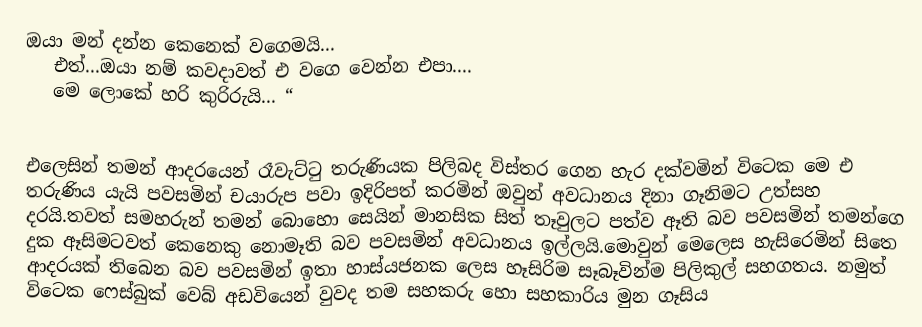ඔයා මන් දන්න කෙනෙක් වගෙමයි...
   එත්...ඔයා නම් කවදාවත් එ වගෙ වෙන්න එපා....
   මෙ ලොකේ හරි කුරිරුයි... “


එලෙසින් තමන් ආදරයෙන් රෑවැට්ටු තරුණියක පිලිබද විස්තර ගෙන හැර දක්වමින් විටෙක මෙ එ තරුණිය යැයි පවසමින් චයාරුප පවා ඉදිරිපත් කරමින් ඔවුන් අවධානය දිනා ගෑනිමට උත්සහ දරයි.තවත් සමහරුන් තමන් බොහො සෙයින් මානසික සිත් තෑවුලට පත්ව ඈති බව පවසමින් තමන්ගෙ දුක ඈසිමටවත් කෙනෙකු නොමෑති බව පවසමින් අවධානය ඉල්ලයි.මොවුන් මෙලෙස හැසිරෙමින් සිතෙ ආදරයක් තිබෙන බව පවසමින් ඉතා හාස්යජනක ලෙස හෑසිරිම සෑබෑවින්ම පිලිකුල් සහගතය. නමුත් විටෙක ෆෙස්බුක් වෙබ් අඩවියෙන් වුවද තම සහකරු හො සහකාරිය මුන ගෑසිය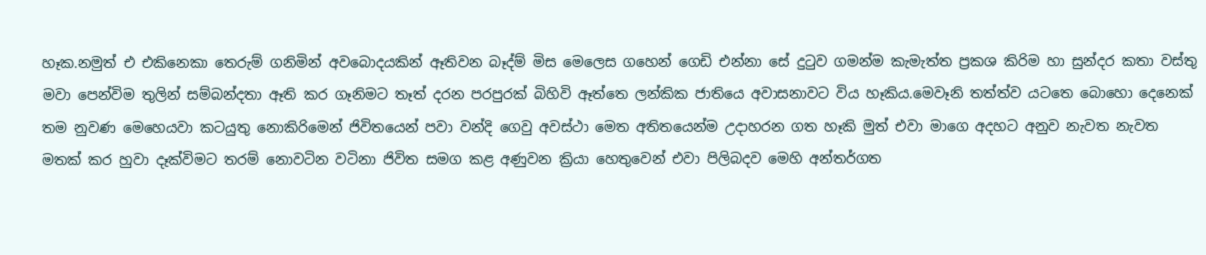හෑක.නමුත් එ එකිනෙකා තෙරුම් ගනිමින් අවබොදයකින් ඈතිවන බෑද්ම් මිස මෙලෙස ගහෙන් ගෙඩි එන්නා සේ දුටුව ගමන්ම කැමැත්ත ප්‍රකශ කිරිම හා සුන්දර කතා වස්තු මවා පෙන්විම තුලින් සම්බන්දතා ඈති කර ගෑනිමට තෑත් දරන පරපුරක් බිහිවි ඈත්තෙ ලන්කික ජාතියෙ අවාසනාවට විය හෑකිය.මෙවෑනි තත්ත්ව යටතෙ බොහො දෙනෙක් තම නුවණ මෙහෙයවා කටයුතු නොකිරිමෙන් ජිවිතයෙන් පවා වන්දි ගෙවු අවස්ථා මෙත අතිතයෙන්ම උදාහරන ගත හෑකි මුත් එවා මාගෙ අදහට අනුව නැවත නැවත මතක් කර හුවා දෑක්විමට තරම් නොවටින වටිනා ජිවිත සමග කළ අණුවන ක්‍රියා හෙතුවෙන් එවා පිලිබදව මෙහි අන්තර්ගත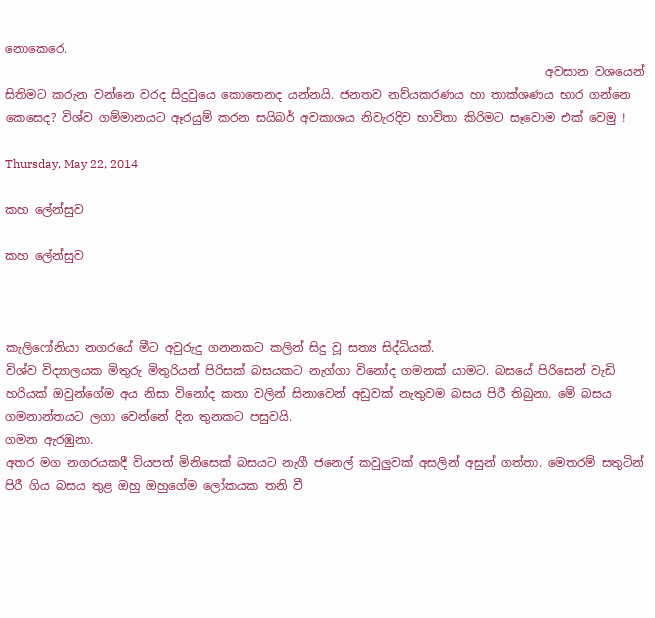නොකෙරෙ.
                                                                                          අවසාන වශයෙන් සිතිමට කරුන වන්නෙ වරද සිදුවුයෙ කොතෙනද යන්නයි. ජනතව නව්යකරණය හා තාක්ශණය භාර ගන්නෙ කෙසෙද? විශ්ව ගම්මානයට ඈරයුම් කරන සයිබර් අවකාශය නිවැරදිව භාවිතා කිරිමට සෑවොම එක් වෙමු !

Thursday, May 22, 2014

කහ ලේන්සුව

කහ ලේන්සුව



කැලිෆෝනියා නගරයේ මීට අවුරුදු ගනනකට කලින් සිදු වූ සත්‍ය සිද්ධියක්.
විශ්ව විද්‍යාලයක මිතුරු මිතුරියන් පිරිසක් බසයකට නැග්ගා විනෝද ගමනක් යාමට. බසයේ පිරිසෙන් වැඩි හරියක් ඔවුන්ගේම අය නිසා විනෝද කතා වලින් සිනාවෙන් අඩුවක් නැතුවම බසය පිරී තිබුනා. මේ බසය ගමනාන්තයට ලගා වෙන්නේ දින තුනකට පසුවයි.
ගමන ඇරඹුනා.
අතර මග නගරයකදී වියපත් මිනිසෙක් බසයට නැගී ජනෙල් කවුලුවක් අසලින් අසුන් ගත්තා. මෙතරම් සතුටින් පිරී ගිය බසය තුළ ඔහු ඔහුගේම ලෝකයක තනි වී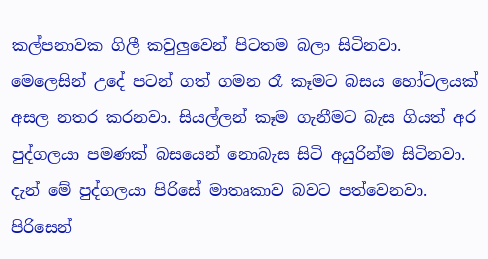කල්පනාවක ගිලී කවුලුවෙන් පිටතම බලා සිටිනවා. මෙලෙසින් උදේ පටන් ගත් ගමන රෑ කෑමට බසය හෝටලයක් අසල නතර කරනවා. සියල්ලන් කෑම ගැනීමට බැස ගියත් අර පුද්ගලයා පමණක් බසයෙන් නොබැස සිටි අයුරින්ම සිටිනවා. දැන් මේ පුද්ගලයා පිරිසේ මාතෘකාව බවට පත්වෙනවා.
පිරිසෙන්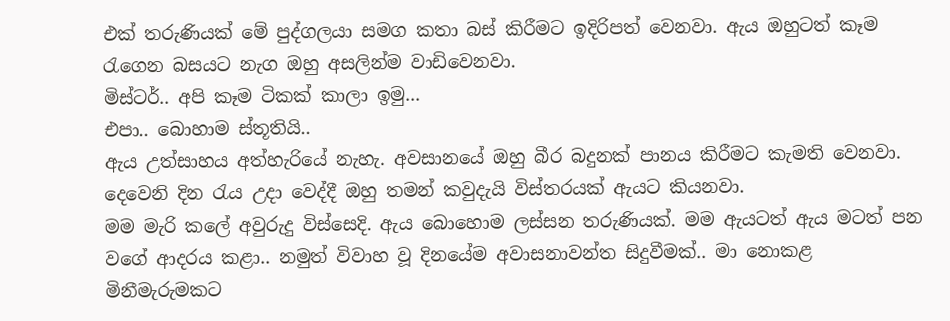එක් තරුණියක් මේ පුද්ගලයා සමග කතා බස් කිරීමට ඉදිරිපත් වෙනවා. ඇය ඔහුටත් කෑම රැගෙන බසයට නැග ඔහු අසලින්ම වාඩිවෙනවා.
මිස්ටර්.. අපි කෑම ටිකක් කාලා ඉමු...
එපා.. බොහාම ස්තූතියි..
ඇය උත්සාහය අත්හැරියේ නැහැ. අවසානයේ ඔහු බීර බදුනක් පානය කිරීමට කැමති වෙනවා.
දෙවෙනි දින රැය උදා වෙද්දී ඔහු තමන් කවුදැයි විස්තරයක් ඇයට කියනවා.
මම මැරි කලේ අවුරුදු විස්සෙදි. ඇය බොහොම ලස්සන තරුණියක්. මම ඇයටත් ඇය මටත් පන වගේ ආදරය කළා.. නමුත් විවාහ වූ දිනයේම අවාසනාවන්ත සිදුවීමක්.. මා නොකළ මිනීමැරුමකට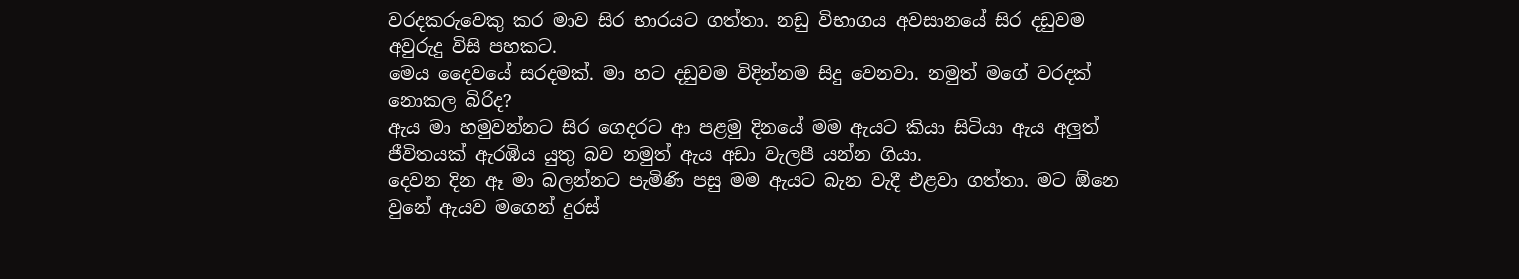වරදකරුවෙකු කර මාව සිර භාරයට ගත්තා. නඩු විභාගය අවසානයේ සිර දඩුවම අවුරුදු විසි පහකට.
මෙය දෛවයේ සරදමක්. මා හට දඩුවම විදින්නම සිදු වෙනවා. නමුත් මගේ වරදක් නොකල බිරිද?
ඇය මා හමුවන්නට සිර ගෙදරට ආ පළමු දිනයේ මම ඇයට කියා සිටියා ඇය අලුත් ජීවිතයක් ඇරඹිය යුතු බව නමුත් ඇය අඩා වැලපී යන්න ගියා.
දෙවන දින ඈ මා බලන්නට පැමිණි පසු මම ඇයට බැන වැදී එළවා ගත්තා. මට ඕනෙ වුනේ ඇයව මගෙන් දුරස්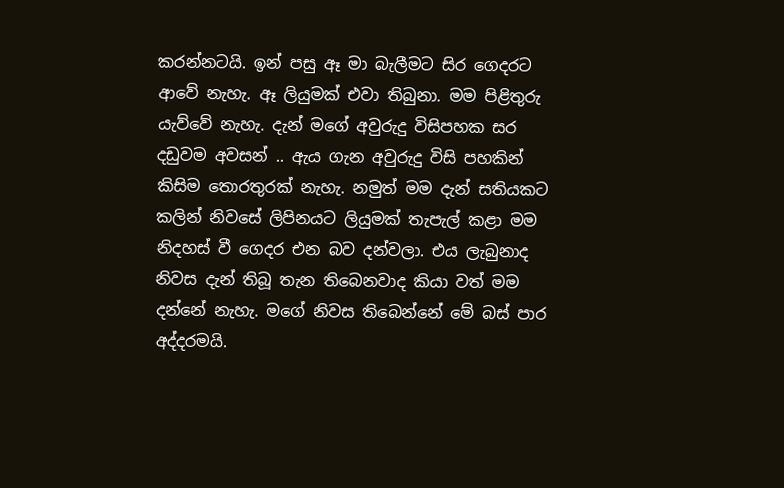කරන්නටයි. ඉන් පසු ඈ මා බැලීමට සිර ගෙදරට ආවේ නැහැ. ඈ ලියුමක් එවා තිබුනා. මම පිළිතුරු යැව්වේ නැහැ. දැන් මගේ අවුරුදු විසිපහක සර දඩුවම අවසන් .. ඇය ගැන අවුරුදු විසි පහකින් කිසිම තොරතුරක් නැහැ. නමුත් මම දැන් සතියකට කලින් නිවසේ ලිපිනයට ලියුමක් තැපැල් කළා මම නිදහස් වී ගෙදර එන බව දන්වලා. එය ලැබුනාද නිවස දැන් තිබූ තැන තිබෙනවාද කියා වත් මම දන්නේ නැහැ. මගේ නිවස තිබෙන්නේ මේ බස් පාර අද්දරමයි.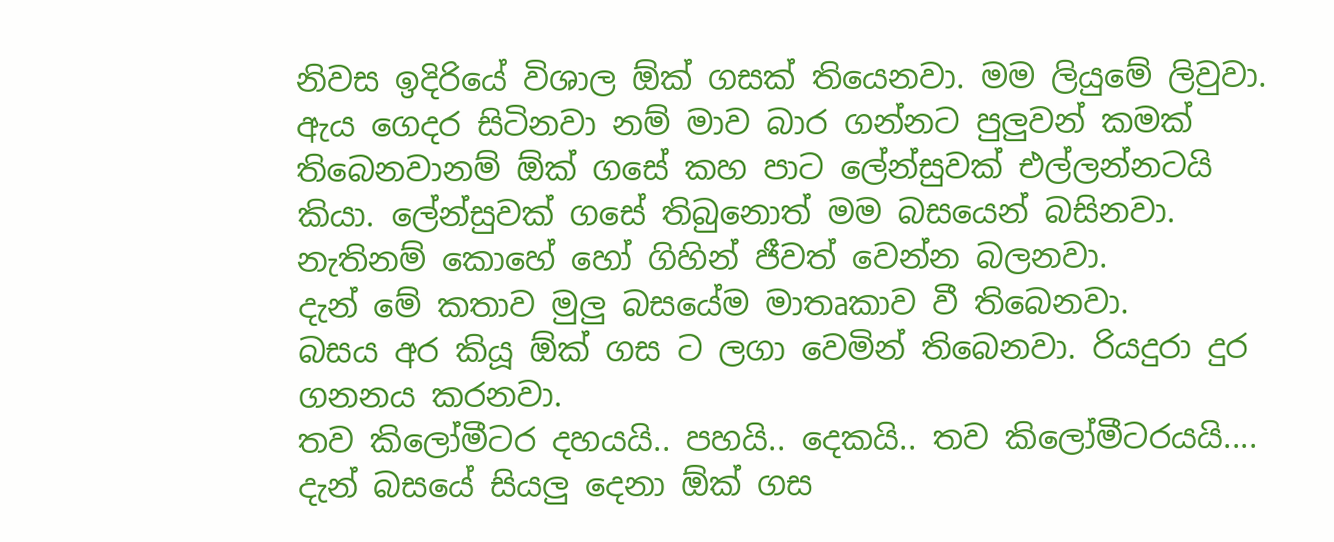නිවස ඉදිරියේ විශාල ඕක් ගසක් තියෙනවා. මම ලියුමේ ලිවුවා. ඇය ගෙදර සිටිනවා නම් මාව බාර ගන්නට පුලුවන් කමක් තිබෙනවානම් ඕක් ගසේ කහ පාට ලේන්සුවක් එල්ලන්නටයි කියා. ලේන්සුවක් ගසේ තිබුනොත් මම බසයෙන් බසිනවා. නැතිනම් කොහේ හෝ ගිහින් ජීවත් වෙන්න බලනවා.
දැන් මේ කතාව මුලු බසයේම මාතෘකාව වී තිබෙනවා.
බසය අර කියූ ඕක් ගස ට ලගා වෙමින් තිබෙනවා. රියදුරා දුර ගනනය කරනවා.
තව කිලෝමීටර දහයයි.. පහයි.. දෙකයි.. තව කිලෝමීටරයයි....
දැන් බසයේ සියලු දෙනා ඕක් ගස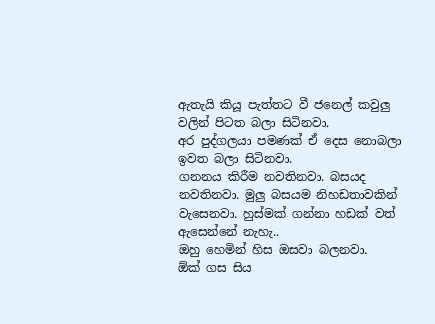ඇතැයි කියූ පැත්තට වී ජනෙල් කවුලු වලින් පිටත බලා සිටිනවා.
අර පුද්ගලයා පමණක් ඒ දෙස නොබලා ඉවත බලා සිටිනවා.
ගනනය කිරීම නවතිනවා. බසයද නවතිනවා. මුලු බසයම නිහඩතාවකින් වැසෙනවා. හුස්මක් ගන්නා හඩක් වත් ඇසෙන්නේ නැහැ..
ඔහු හෙමින් හිස ඔසවා බලනවා.
ඕක් ගස සිය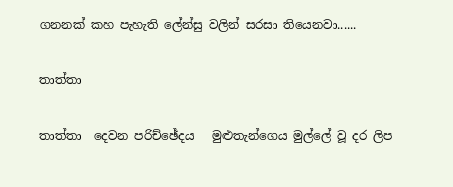ගනනක් කහ පැහැති ලේන්සු වලින් සරසා තියෙනවා......

තාත්තා

තාත්තා  දෙවන පරිච්ඡේදය   මුළුතැන්ගෙය මුල්ලේ වූ දර ලිප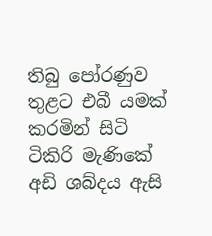තිබු පෝරණුව තුළට එබී යමක් කරමින් සිටි ටිකිරි මැණිකේ අඩි ශබ්දය ඇසි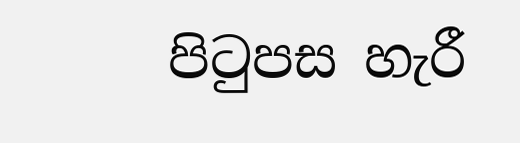පිටුපස හැරී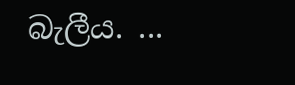බැලීය. ...